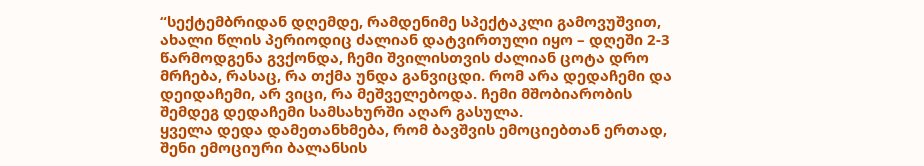“სექტემბრიდან დღემდე, რამდენიმე სპექტაკლი გამოვუშვით, ახალი წლის პერიოდიც ძალიან დატვირთული იყო – დღეში 2-3 წარმოდგენა გვქონდა, ჩემი შვილისთვის ძალიან ცოტა დრო მრჩება, რასაც, რა თქმა უნდა განვიცდი. რომ არა დედაჩემი და დეიდაჩემი, არ ვიცი, რა მეშველებოდა. ჩემი მშობიარობის შემდეგ დედაჩემი სამსახურში აღარ გასულა.
ყველა დედა დამეთანხმება, რომ ბავშვის ემოციებთან ერთად, შენი ემოციური ბალანსის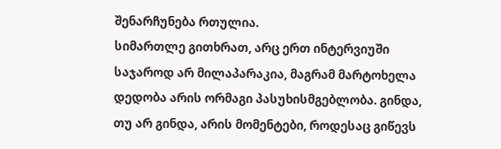შენარჩუნება რთულია.
სიმართლე გითხრათ, არც ერთ ინტერვიუში საჯაროდ არ მილაპარაკია, მაგრამ მარტოხელა დედობა არის ორმაგი პასუხისმგებლობა. გინდა, თუ არ გინდა, არის მომენტები, როდესაც გიწევს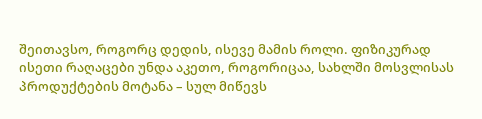შეითავსო, როგორც დედის, ისევე მამის როლი. ფიზიკურად ისეთი რაღაცები უნდა აკეთო, როგორიცაა, სახლში მოსვლისას პროდუქტების მოტანა – სულ მიწევს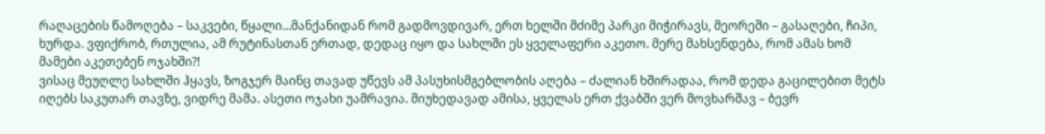რაღაცების წამოღება – საკვები, წყალი…მანქანიდან რომ გადმოვდივარ, ერთ ხელში მძიმე პარკი მიჭირავს, მეორეში – გასაღები, ჩიპი, ხურდა. ვფიქრობ, რთულია, ამ რუტინასთან ერთად, დედაც იყო და სახლში ეს ყველაფერი აკეთო. მერე მახსენდება, რომ ამას ხომ მამები აკეთებენ ოჯახში?!
ვისაც მეუღლე სახლში ჰყავს, ზოგჯერ მაინც თავად უწევს ამ პასუხისმგებლობის აღება – ძალიან ხშირადაა, რომ დედა გაცილებით მეტს იღებს საკუთარ თავზე, ვიდრე მამა. ასეთი ოჯახი უამრავია. მიუხედავად ამისა, ყველას ერთ ქვაბში ვერ მოვხარშავ – ბევრ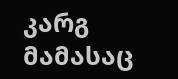კარგ მამასაც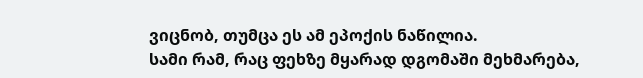ვიცნობ, თუმცა ეს ამ ეპოქის ნაწილია.
სამი რამ, რაც ფეხზე მყარად დგომაში მეხმარება,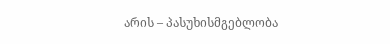არის – პასუხისმგებლობა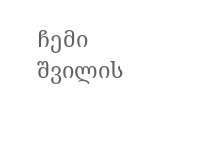ჩემი შვილის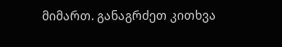მიმართ. განაგრძეთ კითხვა